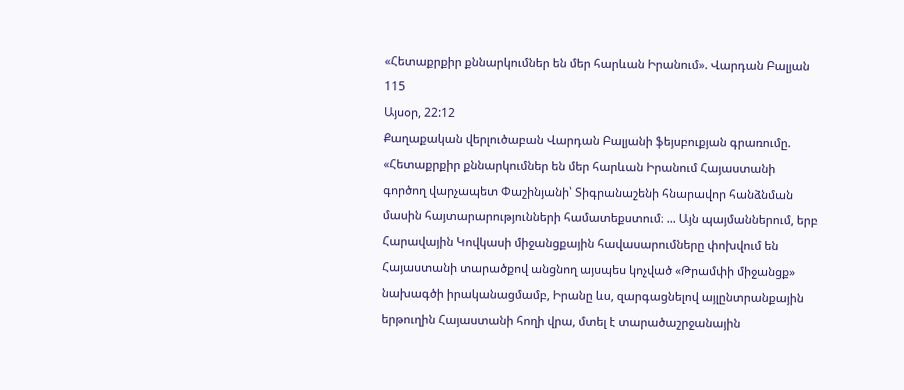«Հետաքրքիր քննարկումներ են մեր հարևան Իրանում». Վարդան Բալյան
115
Այսօր, 22:12
Քաղաքական վերլուծաբան Վարդան Բալյանի ֆեյսբուքյան գրառումը. «Հետաքրքիր քննարկումներ են մեր հարևան Իրանում Հայաստանի գործող վարչապետ Փաշինյանի՝ Տիգրանաշենի հնարավոր հանձնման մասին հայտարարությունների համատեքստում։ ... Այն պայմաններում, երբ Հարավային Կովկասի միջանցքային հավասարումները փոխվում են Հայաստանի տարածքով անցնող այսպես կոչված «Թրամփի միջանցք» նախագծի իրականացմամբ, Իրանը ևս, զարգացնելով այլընտրանքային երթուղին Հայաստանի հողի վրա, մտել է տարածաշրջանային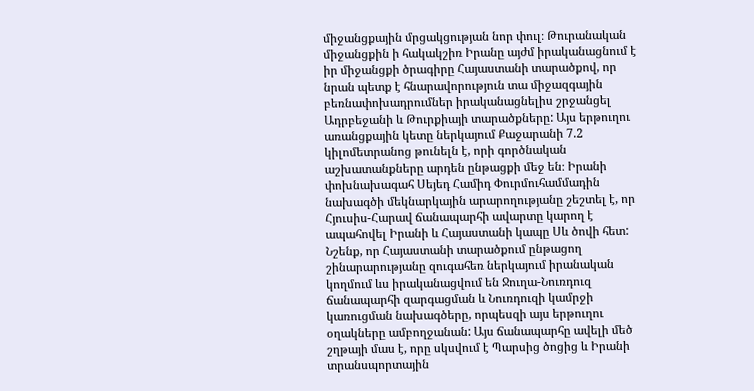միջանցքային մրցակցության նոր փուլ։ Թուրանական միջանցքին ի հակակշիռ Իրանը այժմ իրականացնում է իր միջանցքի ծրագիրը Հայաստանի տարածքով, որ նրան պետք է հնարավորություն տա միջազգային բեռնափոխադրումներ իրականացնելիս շրջանցել Ադրբեջանի և Թուրքիայի տարածքները: Այս երթուղու առանցքային կետը ներկայում Քաջարանի 7.2 կիլոմետրանոց թունելն է, որի գործնական աշխատանքները արդեն ընթացքի մեջ են։ Իրանի փոխնախագահ Սեյեդ Համիդ Փուրմուհամմադին նախագծի մեկնարկային արարողությանը շեշտել է, որ Հյուսիս-Հարավ ճանապարհի ավարտը կարող է ապահովել Իրանի և Հայաստանի կապը Սև ծովի հետ: Նշենք, որ Հայաստանի տարածքում ընթացող շինարարությանը զուգահեռ ներկայում իրանական կողմում ևս իրականացվում են Ջուղա-Նուռդուզ ճանապարհի զարգացման և Նուռդուզի կամրջի կառուցման նախագծերը, որպեսզի այս երթուղու օղակները ամբողջանան: Այս ճանապարհը ավելի մեծ շղթայի մաս է, որը սկսվում է Պարսից ծոցից և Իրանի տրանսպորտային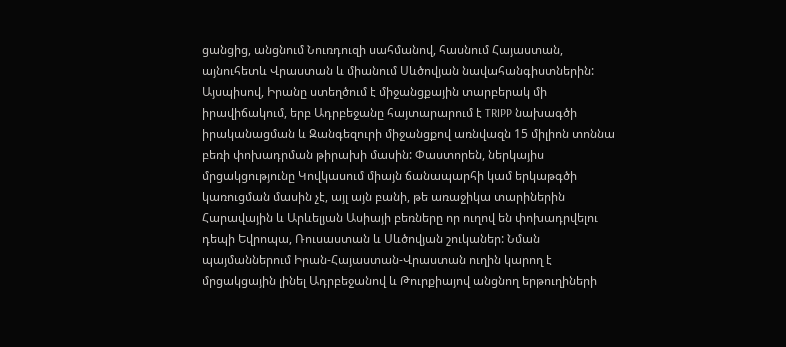ցանցից, անցնում Նուռդուզի սահմանով, հասնում Հայաստան, այնուհետև Վրաստան և միանում Սևծովյան նավահանգիստներին: Այսպիսով, Իրանը ստեղծում է միջանցքային տարբերակ մի իրավիճակում, երբ Ադրբեջանը հայտարարում է TRIPP նախագծի իրականացման և Զանգեզուրի միջանցքով առնվազն 15 միլիոն տոննա բեռի փոխադրման թիրախի մասին: Փաստորեն, ներկայիս մրցակցությունը Կովկասում միայն ճանապարհի կամ երկաթգծի կառուցման մասին չէ, այլ այն բանի, թե առաջիկա տարիներին Հարավային և Արևելյան Ասիայի բեռները որ ուղով են փոխադրվելու դեպի Եվրոպա, Ռուսաստան և Սևծովյան շուկաներ: Նման պայմաններում Իրան-Հայաստան-Վրաստան ուղին կարող է մրցակցային լինել Ադրբեջանով և Թուրքիայով անցնող երթուղիների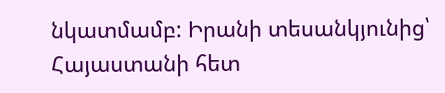նկատմամբ: Իրանի տեսանկյունից՝ Հայաստանի հետ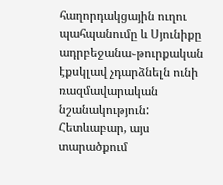հաղորդակցային ուղու պահպանումը և Սյունիքը ադրբեջանա֊թուրքական էքսկլավ չդարձնելն ունի ռազմավարական նշանակություն: Հետևաբար, այս տարածքում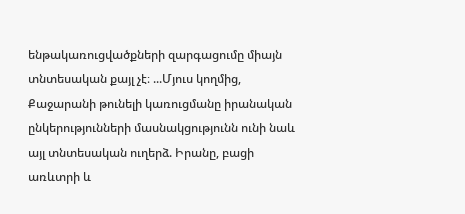ենթակառուցվածքների զարգացումը միայն տնտեսական քայլ չէ։ ...Մյուս կողմից, Քաջարանի թունելի կառուցմանը իրանական ընկերությունների մասնակցությունն ունի նաև այլ տնտեսական ուղերձ. Իրանը, բացի առևտրի և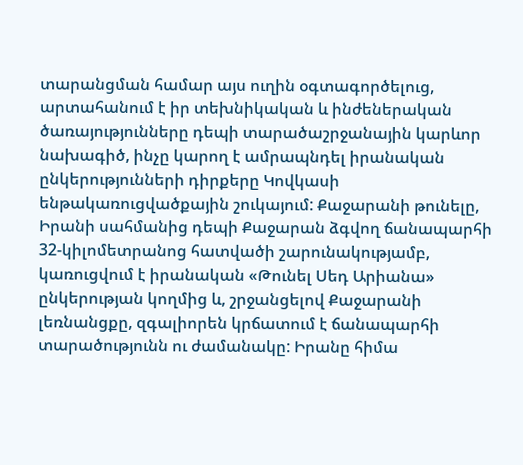տարանցման համար այս ուղին օգտագործելուց, արտահանում է իր տեխնիկական և ինժեներական ծառայությունները դեպի տարածաշրջանային կարևոր նախագիծ, ինչը կարող է ամրապնդել իրանական ընկերությունների դիրքերը Կովկասի ենթակառուցվածքային շուկայում: Քաջարանի թունելը, Իրանի սահմանից դեպի Քաջարան ձգվող ճանապարհի 32-կիլոմետրանոց հատվածի շարունակությամբ, կառուցվում է իրանական «Թունել Սեդ Արիանա» ընկերության կողմից և, շրջանցելով Քաջարանի լեռնանցքը, զգալիորեն կրճատում է ճանապարհի տարածությունն ու ժամանակը: Իրանը հիմա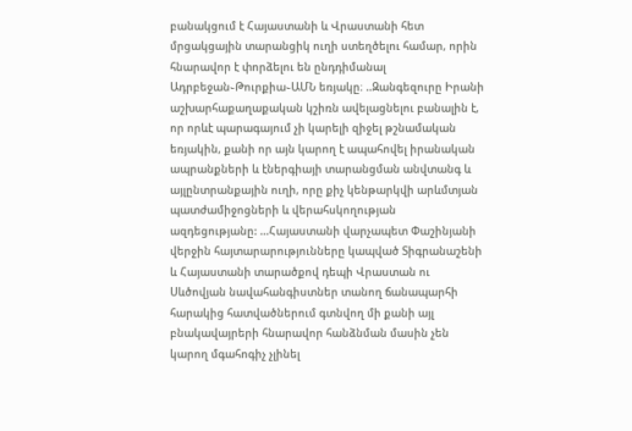բանակցում է Հայաստանի և Վրաստանի հետ մրցակցային տարանցիկ ուղի ստեղծելու համար, որին հնարավոր է փորձելու են ընդդիմանալ Ադրբեջան֊Թուրքիա֊ԱՄՆ եռյակը։ ..Զանգեզուրը Իրանի աշխարհաքաղաքական կշիռն ավելացնելու բանալին է, որ որևէ պարագայում չի կարելի զիջել թշնամական եռյակին, քանի որ այն կարող է ապահովել իրանական ապրանքների և էներգիայի տարանցման անվտանգ և այլընտրանքային ուղի, որը քիչ կենթարկվի արևմտյան պատժամիջոցների և վերահսկողության ազդեցությանը: ...Հայաստանի վարչապետ Փաշինյանի վերջին հայտարարությունները կապված Տիգրանաշենի և Հայաստանի տարածքով դեպի Վրաստան ու Սևծովյան նավահանգիստներ տանող ճանապարհի հարակից հատվածներում գտնվող մի քանի այլ բնակավայրերի հնարավոր հանձնման մասին չեն կարող մգահոգիչ չլինել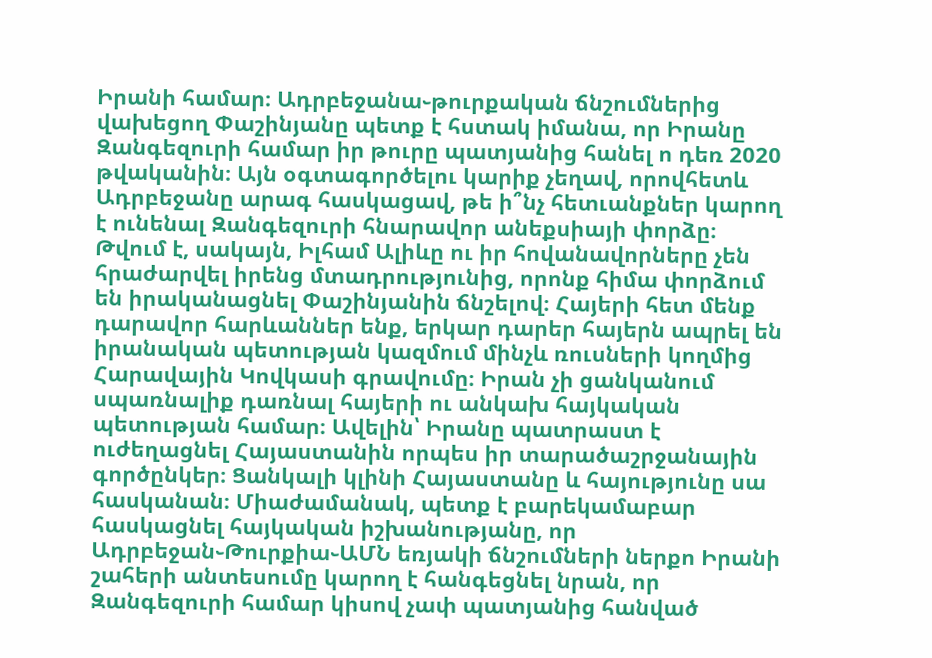Իրանի համար։ Ադրբեջանա֊թուրքական ճնշումներից վախեցող Փաշինյանը պետք է հստակ իմանա, որ Իրանը Զանգեզուրի համար իր թուրը պատյանից հանել ո դեռ 2020 թվականին։ Այն օգտագործելու կարիք չեղավ, որովհետև Ադրբեջանը արագ հասկացավ, թե ի՞նչ հետւանքներ կարող է ունենալ Զանգեզուրի հնարավոր անեքսիայի փորձը։ Թվում է, սակայն, Իլհամ Ալիևը ու իր հովանավորները չեն հրաժարվել իրենց մտադրությունից, որոնք հիմա փորձում են իրականացնել Փաշինյանին ճնշելով։ Հայերի հետ մենք դարավոր հարևաններ ենք, երկար դարեր հայերն ապրել են իրանական պետության կազմում մինչև ռուսների կողմից Հարավային Կովկասի գրավումը։ Իրան չի ցանկանում սպառնալիք դառնալ հայերի ու անկախ հայկական պետության համար։ Ավելին՝ Իրանը պատրաստ է ուժեղացնել Հայաստանին որպես իր տարածաշրջանային գործընկեր։ Ցանկալի կլինի Հայաստանը և հայությունը սա հասկանան։ Միաժամանակ, պետք է բարեկամաբար հասկացնել հայկական իշխանությանը, որ Ադրբեջան֊Թուրքիա֊ԱՄՆ եռյակի ճնշումների ներքո Իրանի շահերի անտեսումը կարող է հանգեցնել նրան, որ Զանգեզուրի համար կիսով չափ պատյանից հանված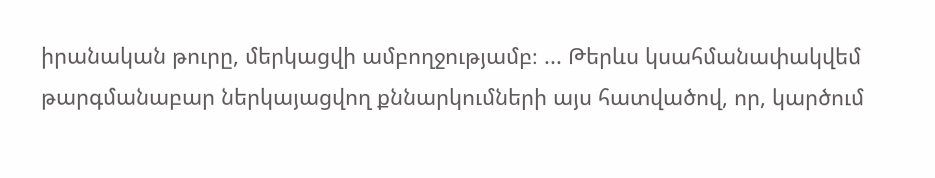իրանական թուրը, մերկացվի ամբողջությամբ։ ... Թերևս կսահմանափակվեմ թարգմանաբար ներկայացվող քննարկումների այս հատվածով, որ, կարծում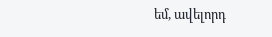եմ, ավելորդ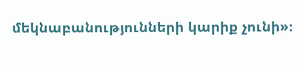մեկնաբանությունների կարիք չունի»։